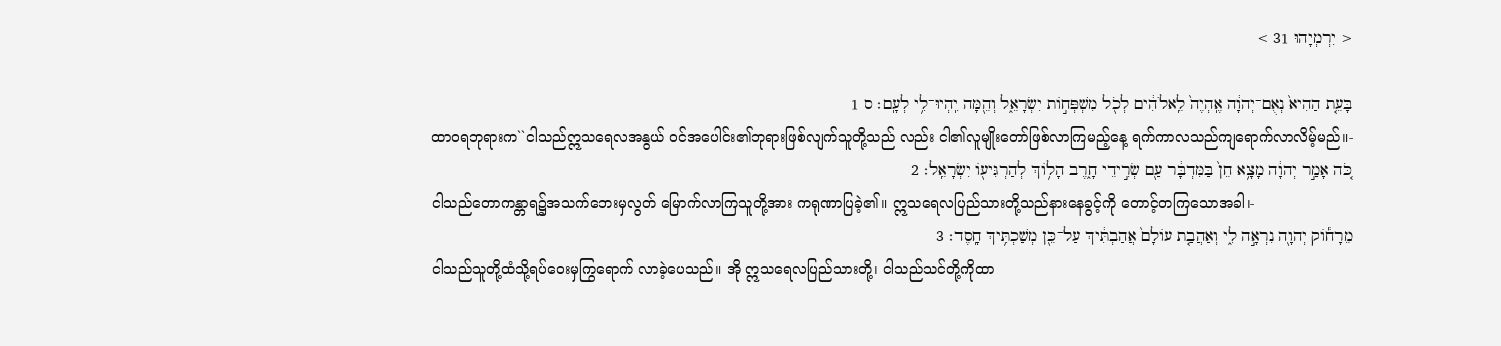< יִרְמְיָהוּ 31 >

בָּעֵ֤ת הַהִיא֙ נְאֻם־יְהוָ֔ה אֶֽהְיֶה֙ לֵֽאלֹהִ֔ים לְכֹ֖ל מִשְׁפְּחֹ֣ות יִשְׂרָאֵ֑ל וְהֵ֖מָּה יִֽהְיוּ־לִ֥י לְעָֽם׃ ס 1
ထာဝရဘုရားက``ငါသည်ဣသရေလအနွယ် ဝင်အပေါင်း၏ဘုရားဖြစ်လျက်သူတို့သည် လည်း ငါ၏လူမျိုးတော်ဖြစ်လာကြမည့်နေ့ ရက်ကာလသည်ကျရောက်လာလိမ့်မည်။-
כֹּ֚ה אָמַ֣ר יְהוָ֔ה מָצָ֥א חֵן֙ בַּמִּדְבָּ֔ר עַ֖ם שְׂרִ֣ידֵי חָ֑רֶב הָלֹ֥וךְ לְהַרְגִּיעֹ֖ו יִשְׂרָאֵֽל׃ 2
ငါသည်တောကန္တာရ၌အသက်ဘေးမှလွတ် မြောက်လာကြသူတို့အား ကရုဏာပြခဲ့၏။ ဣသရေလပြည်သားတို့သည်နားနေခွင့်ကို တောင့်တကြသောအခါ၊-
מֵרָחֹ֕וק יְהוָ֖ה נִרְאָ֣ה לִ֑י וְאַהֲבַ֤ת עֹולָם֙ אֲהַבְתִּ֔יךְ עַל־כֵּ֖ן מְשַׁכְתִּ֥יךְ חָֽסֶד׃ 3
ငါသည်သူတို့ထံသို့ရပ်ဝေးမှကြွရောက် လာခဲ့ပေသည်။ အို ဣသရေလပြည်သားတို့၊ ငါသည်သင်တို့ကိုထာ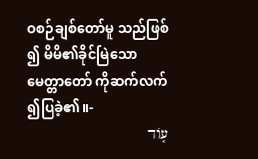ဝစဉ်ချစ်တော်မူ သည်ဖြစ်၍ မိမိ၏ခိုင်မြဲသောမေတ္တာတော် ကိုဆက်လက်၍ပြခဲ့၏။-
עֹ֤וד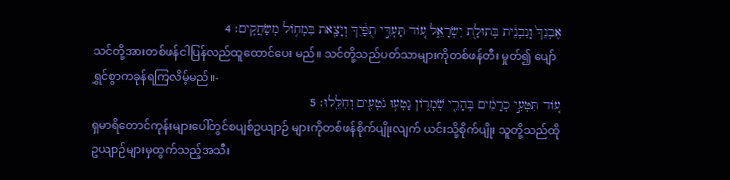אֶבְנֵךְ֙ וְֽנִבְנֵ֔ית בְּתוּלַ֖ת יִשְׂרָאֵ֑ל עֹ֚וד תַּעְדִּ֣י תֻפַּ֔יִךְ וְיָצָ֖את בִּמְחֹ֥ול מְשַׂחֲקִֽים׃ 4
သင်တို့အားတစ်ဖန်ငါပြန်လည်ထူထောင်ပေး မည်။ သင်တို့သည်ပတ်သာများကိုတစ်ဖန်တီး မှုတ်၍ ပျော်ရွှင်စွာကခုန်ရကြလိမ့်မည်။-
עֹ֚וד תִּטְּעִ֣י כְרָמִ֔ים בְּהָרֵ֖י שֹֽׁמְרֹ֑ון נָטְע֥וּ נֹטְעִ֖ים וְחִלֵּֽלוּ׃ 5
ရှမာရိတောင်ကုန်းများပေါ်တွင်စပျစ်ဥယျာဉ် များကိုတစ်ဖန်စိုက်ပျိုးလျက် ယင်းသို့စိုက်ပျိုး သူတို့သည်ထိုဥယျာဉ်များမှထွက်သည့်အသီး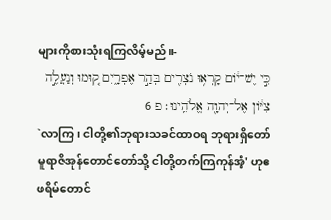များကိုစားသုံးရကြလိမ့်မည်။-
כִּ֣י יֶשׁ־יֹ֔ום קָרְא֥וּ נֹצְרִ֖ים בְּהַ֣ר אֶפְרָ֑יִם ק֚וּמוּ וְנַעֲלֶ֣ה צִיֹּ֔ון אֶל־יְהוָ֖ה אֱלֹהֵֽינוּ׃ פ 6
`လာကြ၊ ငါတို့၏ဘုရားသခင်ထာဝရ ဘုရားရှိတော်မူရာဇိအုန်တောင်တော်သို့ ငါတို့တက်ကြကုန်အံ့' ဟုဧဖရိမ်တောင်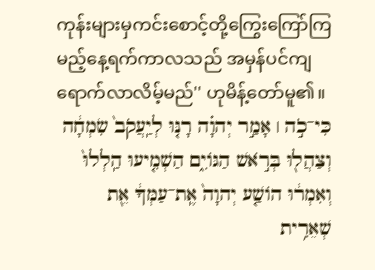ကုန်းများမှကင်းစောင့်တို့ကြွေးကြော်ကြ မည့်နေ့ရက်ကာလသည် အမှန်ပင်ကျ ရောက်လာလိမ့်မည်'' ဟုမိန့်တော်မူ၏။
כִּי־כֹ֣ה ׀ אָמַ֣ר יְהוָ֗ה רָנּ֤וּ לְיַֽעֲקֹב֙ שִׂמְחָ֔ה וְצַהֲל֖וּ בְּרֹ֣אשׁ הַגֹּויִ֑ם הַשְׁמִ֤יעוּ הַֽלְלוּ֙ וְאִמְר֔וּ הֹושַׁ֤ע יְהוָה֙ אֶֽת־עַמְּךָ֔ אֵ֖ת שְׁאֵרִ֥ית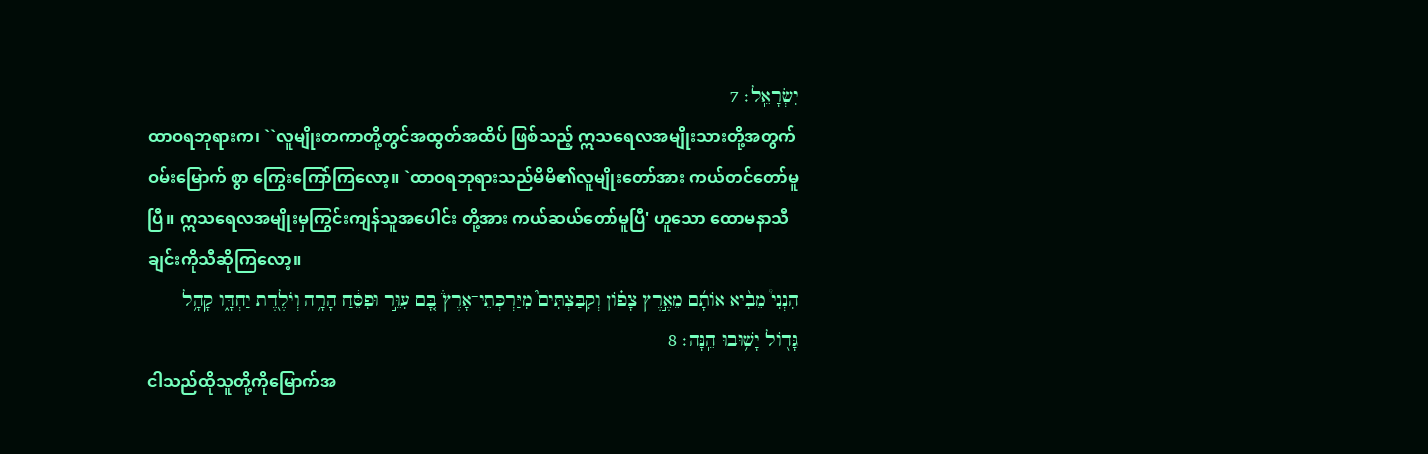יִשְׂרָאֵֽל׃ 7
ထာဝရဘုရားက၊ ``လူမျိုးတကာတို့တွင်အထွတ်အထိပ် ဖြစ်သည့် ဣသရေလအမျိုးသားတို့အတွက်ဝမ်းမြောက် စွာ ကြွေးကြော်ကြလော့။ `ထာဝရဘုရားသည်မိမိ၏လူမျိုးတော်အား ကယ်တင်တော်မူပြီ။ ဣသရေလအမျိုးမှကြွင်းကျန်သူအပေါင်း တို့အား ကယ်ဆယ်တော်မူပြီ' ဟူသော ထောမနာသီချင်းကိုသီဆိုကြလော့။
הִנְנִי֩ מֵבִ֨יא אֹותָ֜ם מֵאֶ֣רֶץ צָפֹ֗ון וְקִבַּצְתִּים֮ מִיַּרְכְּתֵי־אָרֶץ֒ בָּ֚ם עִוֵּ֣ר וּפִסֵּ֔חַ הָרָ֥ה וְיֹלֶ֖דֶת יַחְדָּ֑ו קָהָ֥ל גָּדֹ֖ול יָשׁ֥וּבוּ הֵֽנָּה׃ 8
ငါသည်ထိုသူတို့ကိုမြောက်အ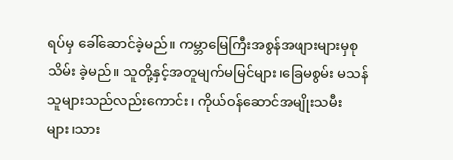ရပ်မှ ခေါ်ဆောင်ခဲ့မည်။ ကမ္ဘာမြေကြီးအစွန်အဖျားများမှစုသိမ်း ခဲ့မည်။ သူတို့နှင့်အတူမျက်မမြင်များ၊ခြေမစွမ်း မသန် သူများသည်လည်းကောင်း၊ ကိုယ်ဝန်ဆောင်အမျိုးသမီးများ၊သား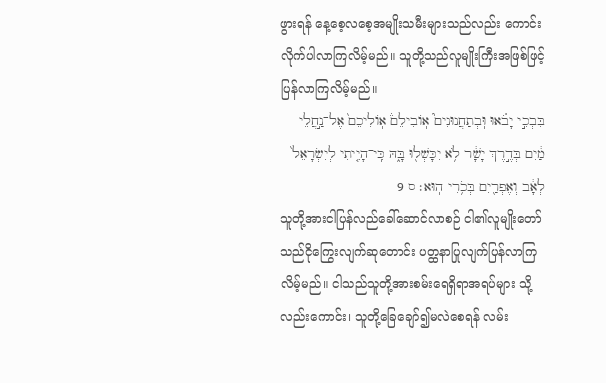ဖွားရန် နေ့စေ့လစေ့အမျိုးသမီးများသည်လည်း ကောင်း လိုက်ပါလာကြလိမ့်မည်။ သူတို့သည်လူမျိုးကြီးအဖြစ်ဖြင့် ပြန်လာကြလိမ့်မည်။
בִּבְכִ֣י יָבֹ֗אוּ וּֽבְתַחֲנוּנִים֮ אֹֽובִילֵם֒ אֹֽולִיכֵם֙ אֶל־נַ֣חֲלֵי מַ֔יִם בְּדֶ֣רֶךְ יָשָׁ֔ר לֹ֥א יִכָּשְׁל֖וּ בָּ֑הּ כִּֽי־הָיִ֤יתִי לְיִשְׂרָאֵל֙ לְאָ֔ב וְאֶפְרַ֖יִם בְּכֹ֥רִי הֽוּא׃ ס 9
သူတို့အားငါပြန်လည်ခေါ်ဆောင်လာစဉ် ငါ၏လူမျိုးတော်သည်ငိုကြွေးလျက်ဆုတောင်း ပတ္ထနာပြုလျက်ပြန်လာကြလိမ့်မည်။ ငါသည်သူတို့အားစမ်းရေရှိရာအရပ်များ သို့လည်းကောင်း၊ သူတို့ခြေချော်၍မလဲစေရန် လမ်း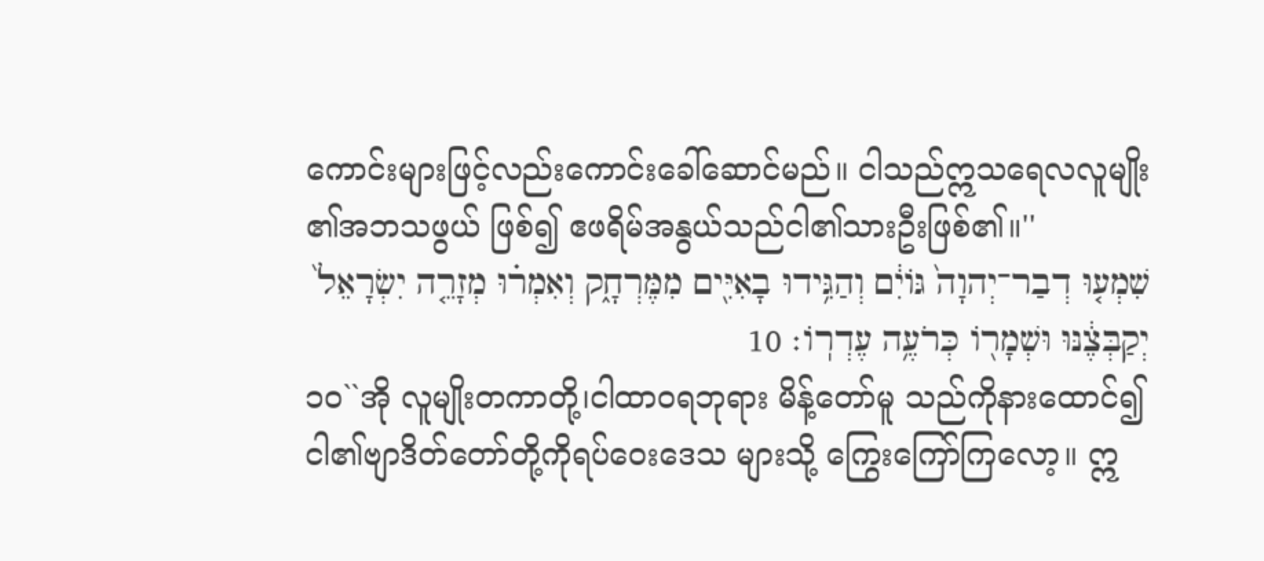ကောင်းများဖြင့်လည်းကောင်းခေါ်ဆောင်မည်။ ငါသည်ဣသရေလလူမျိုး၏အဘသဖွယ် ဖြစ်၍ ဧဖရိမ်အနွယ်သည်ငါ၏သားဦးဖြစ်၏။''
שִׁמְע֤וּ דְבַר־יְהוָה֙ גֹּויִ֔ם וְהַגִּ֥ידוּ בָאִיִּ֖ים מִמֶּרְחָ֑ק וְאִמְר֗וּ מְזָרֵ֤ה יִשְׂרָאֵל֙ יְקַבְּצֶ֔נּוּ וּשְׁמָרֹ֖ו כְּרֹעֶ֥ה עֶדְרֹֽו׃ 10
၁၀``အို လူမျိုးတကာတို့၊ငါထာဝရဘုရား မိန့်တော်မူ သည်ကိုနားထောင်၍ ငါ၏ဗျာဒိတ်တော်တို့ကိုရပ်ဝေးဒေသ များသို့ ကြွေးကြော်ကြလော့။ ဣ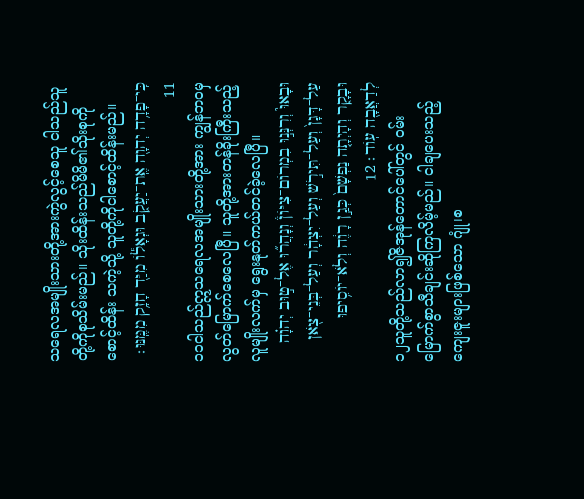သရေလအမျိုးသားတို့အားကွဲလွင့်စေသူ ငါသည်သူတို့ကိုစုသိမ်းမည်။ သိုးထိန်းသည်မိမိ၏သိုးစုကိုစောင့်ထိန်း သကဲ့သို့ သူတို့ကိုငါစောင့်ထိန်းမည်။
כִּֽי־פָדָ֥ה יְהוָ֖ה אֶֽת־יַעֲקֹ֑ב וּגְאָלֹ֕ו מִיַּ֖ד חָזָ֥ק מִמֶּֽנּוּ׃ 11
၁၁ငါသည်ဣသရေလအမျိုးသားတို့အား ကျွန်ဘဝမှ လွတ်မြောက်စေလေပြီ။ သူတို့အားတန်ခိုးကြီးသည့်လူမျိုးလက်မှ ရွေးနုတ်ကယ်တင်ခဲ့လေပြီ။
וּבָאוּ֮ וְרִנְּנ֣וּ בִמְרֹום־צִיֹּון֒ וְנָהֲר֞וּ אֶל־ט֣וּב יְהוָ֗ה עַל־דָּגָן֙ וְעַל־תִּירֹ֣שׁ וְעַל־יִצְהָ֔ר וְעַל־בְּנֵי־צֹ֖אן וּבָקָ֑ר וְהָיְתָ֤ה נַפְשָׁם֙ כְּגַ֣ן רָוֶ֔ה וְלֹא־יֹוסִ֥יפוּ לְדַאֲבָ֖ה עֹֽוד׃ 12
၁၂သူတို့သည်လာ၍ဇိအုန်တောင်ပေါ်တွင် ဝမ်းမြောက်စွာသီချင်းဆိုကြလိမ့်မည်။ ငါချပေးသည့်ကျေးဇူးများဖြစ်သော ဂျုံ၊စ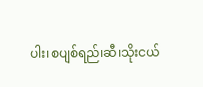ပါး၊စပျစ်ရည်၊ဆီ၊သိုးငယ်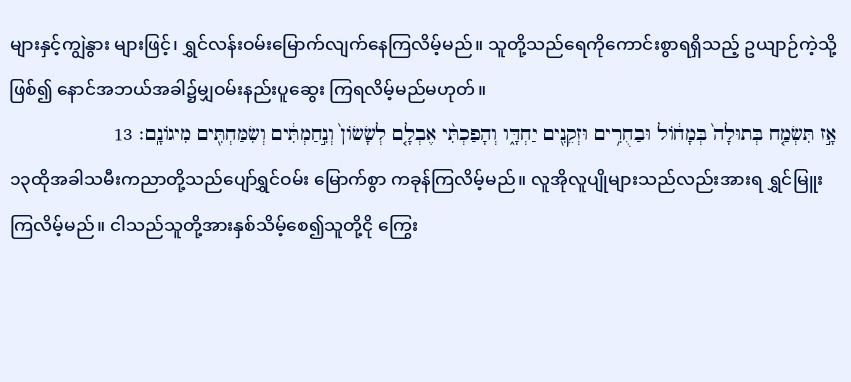များနှင့်ကျွဲနွား များဖြင့်၊ ရွှင်လန်းဝမ်းမြောက်လျက်နေကြလိမ့်မည်။ သူတို့သည်ရေကိုကောင်းစွာရရှိသည့် ဥယျာဉ်ကဲ့သို့ဖြစ်၍ နောင်အဘယ်အခါ၌မျှဝမ်းနည်းပူဆွေး ကြရလိမ့်မည်မဟုတ်။
אָ֣ז תִּשְׂמַ֤ח בְּתוּלָה֙ בְּמָחֹ֔ול וּבַחֻרִ֥ים וּזְקֵנִ֖ים יַחְדָּ֑ו וְהָפַכְתִּ֨י אֶבְלָ֤ם לְשָׂשֹׂון֙ וְנִ֣חַמְתִּ֔ים וְשִׂמַּחְתִּ֖ים מִיגֹונָֽם׃ 13
၁၃ထိုအခါသမီးကညာတို့သည်ပျော်ရွှင်ဝမ်း မြောက်စွာ ကခုန်ကြလိမ့်မည်။ လူအိုလူပျိုများသည်လည်းအားရ ရွှင်မြူးကြလိမ့်မည်။ ငါသည်သူတို့အားနှစ်သိမ့်စေ၍သူတို့ငို ကြွေး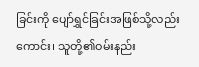ခြင်းကို ပျော်ရွှင်ခြင်းအဖြစ်သို့လည်းကောင်း၊ သူတို့၏ဝမ်းနည်း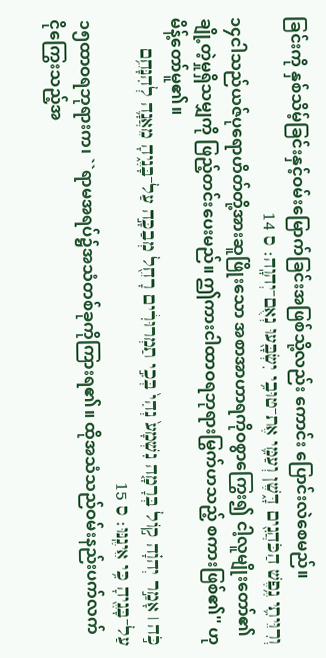ခြင်းကို နှစ်သိမ့်ခြင်းနှင့်ဝမ်းမြောက်ခြင်းအဖြစ်သို့လည်း ကောင်း ပြောင်းလဲစေမည်။
וְרִוֵּיתִ֛י נֶ֥פֶשׁ הַכֹּהֲנִ֖ים דָּ֑שֶׁן וְעַמִּ֛י אֶת־טוּבִ֥י יִשְׂבָּ֖עוּ נְאֻם־יְהוָֽה׃ ס 14
၁၄ငါသည်ယဇ်ပုရောဟိတ်တို့အားဆူဖြိုးသော အစာအာဟာရကိုဝစွာကြွေး၍ ငါ့လူမျိုးတော်၏ချို့တဲ့မှုရှိသမျှကို ဖြည့်တင်းပေးမည်။ ဤကားငါထာဝရဘုရားမြွက်ဟသည့် စကားဖြစ်၏'' ဟုမိန့်တော်မူ၏။
כֹּ֣ה ׀ אָמַ֣ר יְהוָ֗ה קֹ֣ול בְּרָמָ֤ה נִשְׁמָע֙ נְהִי֙ בְּכִ֣י תַמְרוּרִ֔ים רָחֵ֖ל מְבַכָּ֣ה עַל־בָּנֶ֑יהָ מֵאֲנָ֛ה לְהִנָּחֵ֥ם עַל־בָּנֶ֖יהָ כִּ֥י אֵינֶֽנּוּ׃ ס 15
၁၅ထာဝရဘုရားက၊ ``ရာမအရပ်၌အသံတစ်ခုကိုကြားရ၏။ ထိုအသံသည်ဝမ်းနည်းပက်လက် ငိုကြွေးသည့်အ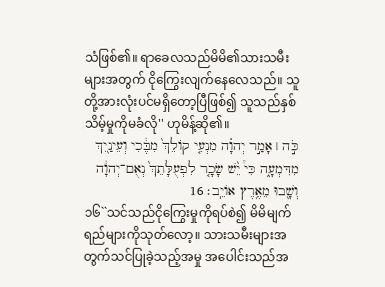သံဖြစ်၏။ ရာခေလသည်မိမိ၏သားသမီးများအတွက် ငိုကြွေးလျက်နေလေသည်။ သူတို့အားလုံးပင်မရှိတော့ပြီဖြစ်၍ သူသည်နှစ်သိမ့်မှုကိုမခံလို'' ဟုမိန့်ဆို၏။
כֹּ֣ה ׀ אָמַ֣ר יְהוָ֗ה מִנְעִ֤י קֹולֵךְ֙ מִבֶּ֔כִי וְעֵינַ֖יִךְ מִדִּמְעָ֑ה כִּי֩ יֵ֨שׁ שָׂכָ֤ר לִפְעֻלָּתֵךְ֙ נְאֻם־יְהוָ֔ה וְשָׁ֖בוּ מֵאֶ֥רֶץ אֹויֵֽב׃ 16
၁၆``သင်သည်ငိုကြွေးမှုကိုရပ်စဲ၍ မိမိမျက်ရည်များကိုသုတ်လော့။ သားသမီးများအတွက်သင်ပြုခဲ့သည့်အမှု အပေါင်းသည်အ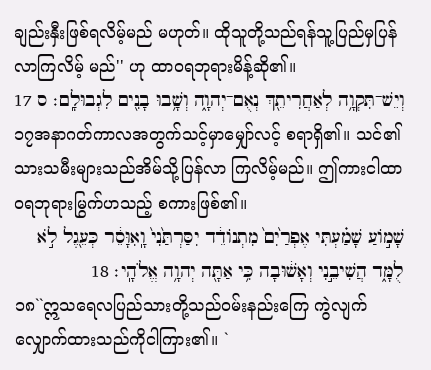ချည်းနှီးဖြစ်ရလိမ့်မည် မဟုတ်။ ထိုသူတို့သည်ရန်သူ့ပြည်မှပြန်လာကြလိမ့် မည်'' ဟု ထာဝရဘုရားမိန့်ဆို၏။
וְיֵשׁ־תִּקְוָ֥ה לְאַחֲרִיתֵ֖ךְ נְאֻם־יְהוָ֑ה וְשָׁ֥בוּ בָנִ֖ים לִגְבוּלָֽם׃ ס 17
၁၇အနာဂတ်ကာလအတွက်သင့်မှာမျှော်လင့် စရာရှိ၏။ သင်၏သားသမီးများသည်အိမ်သို့ပြန်လာ ကြလိမ့်မည်။ ဤကားငါထာဝရဘုရားမြွက်ဟသည့် စကားဖြစ်၏။
שָׁמֹ֣ועַ שָׁמַ֗עְתִּי אֶפְרַ֙יִם֙ מִתְנֹודֵ֔ד יִסַּרְתַּ֙נִי֙ וָֽאִוָּסֵ֔ר כְּעֵ֖גֶל לֹ֣א לֻמָּ֑ד הֲשִׁיבֵ֣נִי וְאָשׁ֔וּבָה כִּ֥י אַתָּ֖ה יְהוָ֥ה אֱלֹהָֽי׃ 18
၁၈``ဣသရေလပြည်သားတို့သည်ဝမ်းနည်းကြေ ကွဲလျက် လျှောက်ထားသည်ကိုငါကြား၏။ `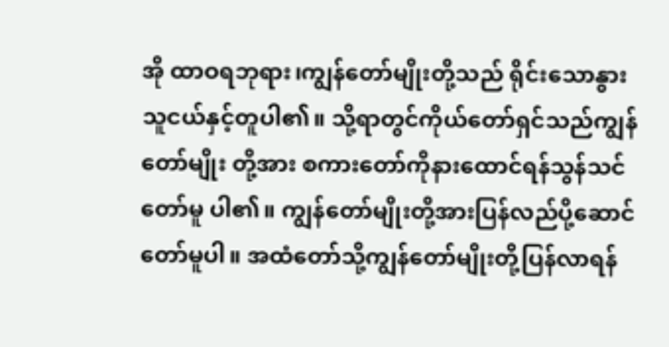အို ထာဝရဘုရား၊ကျွန်တော်မျိုးတို့သည် ရိုင်းသောနွားသူငယ်နှင့်တူပါ၏။ သို့ရာတွင်ကိုယ်တော်ရှင်သည်ကျွန်တော်မျိုး တို့အား စကားတော်ကိုနားထောင်ရန်သွန်သင်တော်မူ ပါ၏။ ကျွန်တော်မျိုးတို့အားပြန်လည်ပို့ဆောင်တော်မူပါ။ အထံတော်သို့ကျွန်တော်မျိုးတို့ပြန်လာရန်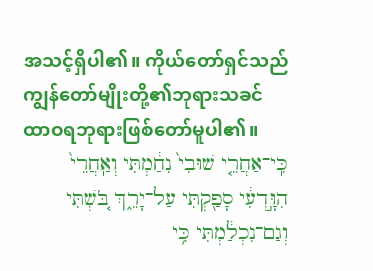အသင့်ရှိပါ၏။ ကိုယ်တော်ရှင်သည်ကျွန်တော်မျိုးတို့၏ဘုရားသခင် ထာဝရဘုရားဖြစ်တော်မူပါ၏။
כִּֽי־אַחֲרֵ֤י שׁוּבִי֙ נִחַ֔מְתִּי וְאַֽחֲרֵי֙ הִוָּ֣דְעִ֔י סָפַ֖קְתִּי עַל־יָרֵ֑ךְ בֹּ֚שְׁתִּי וְגַם־נִכְלַ֔מְתִּי כִּ֥י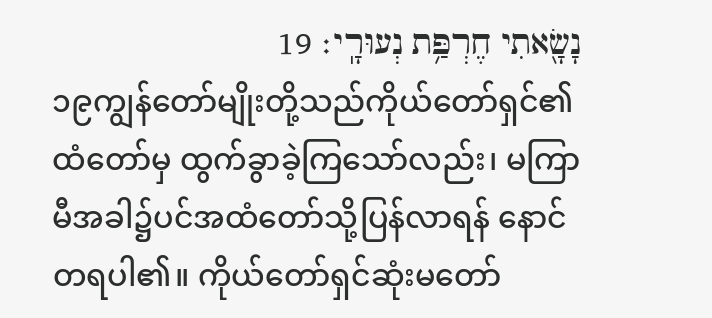נָשָׂ֖אתִי חֶרְפַּ֥ת נְעוּרָֽי׃ 19
၁၉ကျွန်တော်မျိုးတို့သည်ကိုယ်တော်ရှင်၏ထံတော်မှ ထွက်ခွာခဲ့ကြသော်လည်း၊ မကြာမီအခါ၌ပင်အထံတော်သို့ပြန်လာရန် နောင်တရပါ၏။ ကိုယ်တော်ရှင်ဆုံးမတော်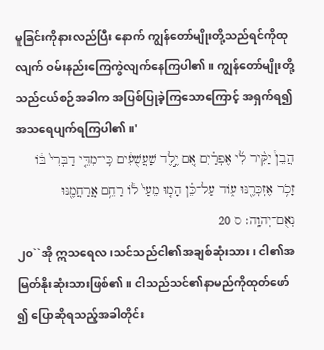မူခြင်းကိုနားလည်ပြီး နောက် ကျွန်တော်မျိုးတို့သည်ရင်ကိုထုလျက် ဝမ်းနည်းကြေကွဲလျက်နေကြပါ၏။ ကျွန်တော်မျိုးတို့သည်ငယ်စဉ်အခါက အပြစ်ပြုခဲ့ကြသောကြောင့် အရှက်ရ၍အသရေပျက်ရကြပါ၏။'
הֲבֵן֩ יַקִּ֨יר לִ֜י אֶפְרַ֗יִם אִ֚ם יֶ֣לֶד שַׁעֲשֻׁעִ֔ים כִּֽי־מִדֵּ֤י דַבְּרִי֙ בֹּ֔ו זָכֹ֥ר אֶזְכְּרֶ֖נּוּ עֹ֑וד עַל־כֵּ֗ן הָמ֤וּ מֵעַי֙ לֹ֔ו רַחֵ֥ם אֲ‍ֽרַחֲמֶ֖נּוּ נְאֻם־יְהוָֽה׃ ס 20
၂၀``အို ဣသရေလ၊သင်သည်ငါ၏အချစ်ဆုံးသား၊ ငါ၏အမြတ်နိုးဆုံးသားဖြစ်၏။ ငါသည်သင်၏နာမည်ကိုထုတ်ဖော်၍ ပြောဆိုရသည့်အခါတိုင်း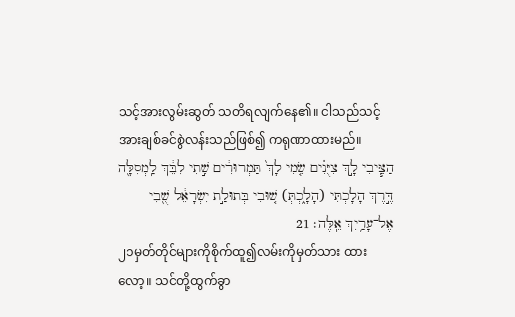သင့်အားလွမ်းဆွတ် သတိရလျက်နေ၏။ ငါသည်သင့်အားချစ်ခင်စွဲလန်းသည်ဖြစ်၍ ကရုဏာထားမည်။
הַצִּ֧יבִי לָ֣ךְ צִיֻּנִ֗ים שִׂ֤מִי לָךְ֙ תַּמְרוּרִ֔ים שִׁ֣תִי לִבֵּ֔ךְ לַֽמְסִלָּ֖ה דֶּ֣רֶךְ הָלָכְתִּי (הָלָ֑כְתְּ) שׁ֚וּבִי בְּתוּלַ֣ת יִשְׂרָאֵ֔ל שֻׁ֖בִי אֶל־עָרַ֥יִךְ אֵֽלֶּה׃ 21
၂၁မှတ်တိုင်များကိုစိုက်ထူ၍လမ်းကိုမှတ်သား ထားလော့။ သင်တို့ထွက်ခွာ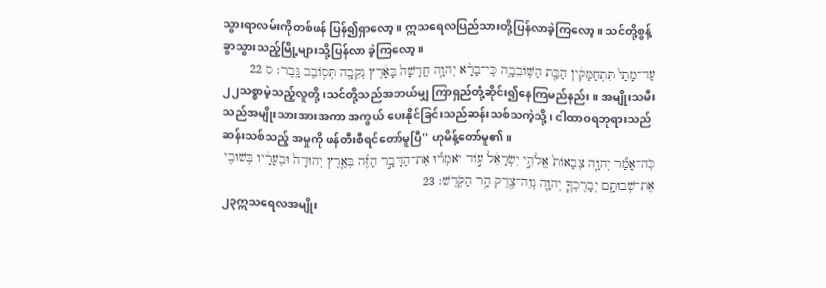သွားရာလမ်းကိုတစ်ဖန် ပြန်၍ရှာလော့။ ဣသရေလပြည်သားတို့ပြန်လာခဲ့ကြလော့။ သင်တို့စွန့်ခွာသွားသည့်မြို့များသို့ပြန်လာ ခဲ့ကြလော့။
עַד־מָתַי֙ תִּתְחַמָּקִ֔ין הַבַּ֖ת הַשֹּֽׁובֵבָ֑ה כִּֽי־בָרָ֨א יְהוָ֤ה חֲדָשָׁה֙ בָּאָ֔רֶץ נְקֵבָ֖ה תְּסֹ֥ובֵֽב גָּֽבֶר׃ ס 22
၂၂သစ္စာမဲ့သည့်လူတို့၊သင်တို့သည်အဘယ်မျှ ကြာရှည်တုံ့ဆိုင်း၍နေကြမည်နည်း။ အမျိုးသမီးသည်အမျိုးသားအားအကာ အကွယ် ပေးနိုင်ခြင်းသည်ဆန်းသစ်သကဲ့သို့၊ ငါထာဝရဘုရားသည်ဆန်းသစ်သည့် အမှုကို ဖန်တီးစီရင်တော်မူပြီ'' ဟုမိန့်တော်မူ၏။
כֹּֽה־אָמַ֞ר יְהוָ֤ה צְבָאֹות֙ אֱלֹהֵ֣י יִשְׂרָאֵ֔ל עֹ֣וד יֹאמְר֞וּ אֶת־הַדָּבָ֣ר הַזֶּ֗ה בְּאֶ֤רֶץ יְהוּדָה֙ וּבְעָרָ֔יו בְּשׁוּבִ֖י אֶת־שְׁבוּתָ֑ם יְבָרֶכְךָ֧ יְהוָ֛ה נְוֵה־צֶ֖דֶק הַ֥ר הַקֹּֽדֶשׁ׃ 23
၂၃ဣသရေလအမျိုး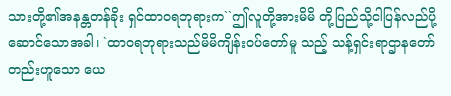သားတို့၏အနန္တတန်ခိုး ရှင်ထာဝရဘုရားက``ဤလူတို့အားမိမိ တို့ပြည်သို့ငါပြန်လည်ပို့ဆောင်သောအခါ၊ `ထာဝရဘုရားသည်မိမိကျိန်းဝပ်တော်မူ သည့် သန့်ရှင်းရာဌာနတော်တည်းဟူသော ယေ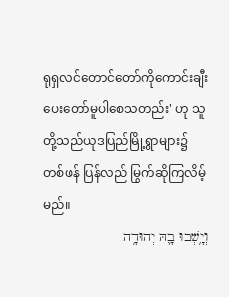ရုရှလင်တောင်တော်ကိုကောင်းချီး ပေးတော်မူပါစေသတည်း' ဟု သူတို့သည်ယုဒပြည်မြို့ရွာများ၌တစ်ဖန် ပြန်လည် မြွက်ဆိုကြလိမ့်မည်။
וְיָ֥שְׁבוּ בָ֛הּ יְהוּדָ֥ה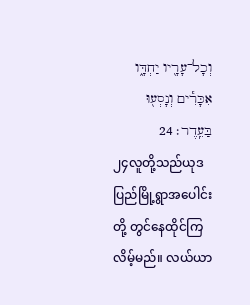וְכָל־עָרָ֖יו יַחְדָּ֑ו אִכָּרִ֕ים וְנָסְע֖וּ בַּעֵֽדֶר׃ 24
၂၄လူတို့သည်ယုဒပြည်မြို့ရွာအပေါင်းတို့ တွင်နေထိုင်ကြလိမ့်မည်။ လယ်ယာ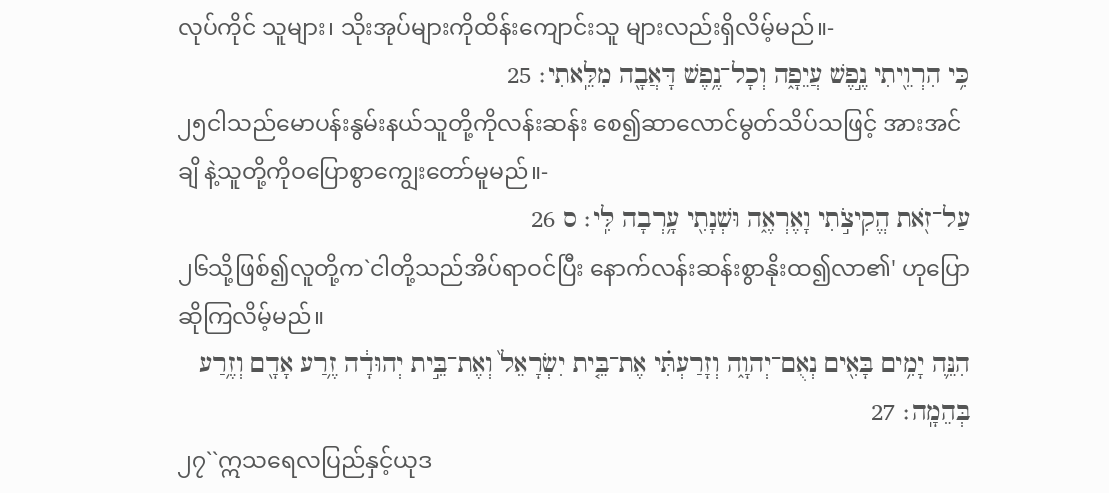လုပ်ကိုင် သူများ၊ သိုးအုပ်များကိုထိန်းကျောင်းသူ များလည်းရှိလိမ့်မည်။-
כִּ֥י הִרְוֵ֖יתִי נֶ֣פֶשׁ עֲיֵפָ֑ה וְכָל־נֶ֥פֶשׁ דָּאֲבָ֖ה מִלֵּֽאתִי׃ 25
၂၅ငါသည်မောပန်းနွမ်းနယ်သူတို့ကိုလန်းဆန်း စေ၍ဆာလောင်မွတ်သိပ်သဖြင့် အားအင်ချိ နဲ့သူတို့ကိုဝပြောစွာကျွေးတော်မူမည်။-
עַל־זֹ֖את הֱקִיצֹ֣תִי וָאֶרְאֶ֑ה וּשְׁנָתִ֖י עָ֥רְבָה לִּֽי׃ ס 26
၂၆သို့ဖြစ်၍လူတို့က`ငါတို့သည်အိပ်ရာဝင်ပြီး နောက်လန်းဆန်းစွာနိုးထ၍လာ၏' ဟုပြော ဆိုကြလိမ့်မည်။
הִנֵּ֛ה יָמִ֥ים בָּאִ֖ים נְאֻם־יְהוָ֑ה וְזָרַעְתִּ֗י אֶת־בֵּ֤ית יִשְׂרָאֵל֙ וְאֶת־בֵּ֣ית יְהוּדָ֔ה זֶ֥רַע אָדָ֖ם וְזֶ֥רַע בְּהֵמָֽה׃ 27
၂၇``ဣသရေလပြည်နှင့်ယုဒ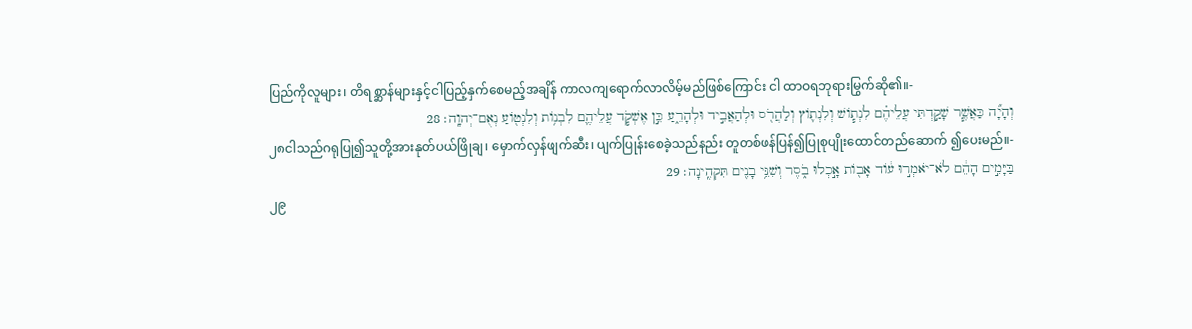ပြည်ကိုလူများ၊ တိရစ္ဆာန်များနှင့်ငါပြည့်နှက်စေမည့်အချိန် ကာလကျရောက်လာလိမ့်မည်ဖြစ်ကြောင်း ငါ ထာဝရဘုရားမြွက်ဆို၏။-
וְהָיָ֞ה כַּאֲשֶׁ֧ר שָׁקַ֣דְתִּי עֲלֵיהֶ֗ם לִנְתֹ֧ושׁ וְלִנְתֹ֛וץ וְלַהֲרֹ֖ס וּלְהַאֲבִ֣יד וּלְהָרֵ֑עַ כֵּ֣ן אֶשְׁקֹ֧ד עֲלֵיהֶ֛ם לִבְנֹ֥ות וְלִנְטֹ֖ועַ נְאֻם־יְהוָֽה׃ 28
၂၈ငါသည်ဂရုပြု၍သူတို့အားနုတ်ပယ်ဖြိုချ၊ မှောက်လှန်ဖျက်ဆီး၊ ပျက်ပြုန်းစေခဲ့သည်နည်း တူတစ်ဖန်ပြန်၍ပြုစုပျိုးထောင်တည်ဆောက် ၍ပေးမည်။-
בַּיָּמִ֣ים הָהֵ֔ם לֹא־יֹאמְר֣וּ עֹ֔וד אָבֹ֖ות אָ֣כְלוּ בֹ֑סֶר וְשִׁנֵּ֥י בָנִ֖ים תִּקְהֶֽינָה׃ 29
၂၉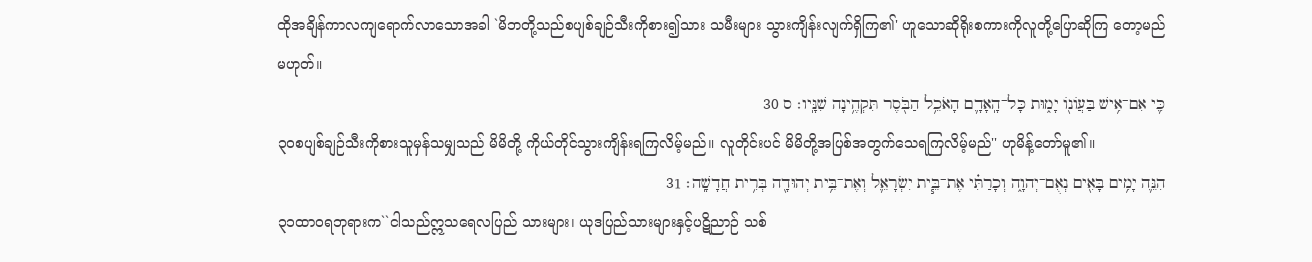ထိုအချိန်ကာလကျရောက်လာသောအခါ `မိဘတို့သည်စပျစ်ချဉ်သီးကိုစား၍သား သမီးများ သွားကျိန်းလျက်ရှိကြ၏' ဟူသောဆိုရိုးစကားကိုလူတို့ပြောဆိုကြ တော့မည်မဟုတ်။
כִּ֛י אִם־אִ֥ישׁ בַּעֲוֹנֹ֖ו יָמ֑וּת כָּל־הָֽאָדָ֛ם הָאֹכֵ֥ל הַבֹּ֖סֶר תִּקְהֶ֥ינָה שִׁנָּֽיו׃ ס 30
၃၀စပျစ်ချဉ်သီးကိုစားသူမှန်သမျှသည် မိမိတို့ ကိုယ်တိုင်သွားကျိန်းရကြလိမ့်မည်။ လူတိုင်းပင် မိမိတို့အပြစ်အတွက်သေရကြလိမ့်မည်'' ဟုမိန့်တော်မူ၏။
הִנֵּ֛ה יָמִ֥ים בָּאִ֖ים נְאֻם־יְהוָ֑ה וְכָרַתִּ֗י אֶת־בֵּ֧ית יִשְׂרָאֵ֛ל וְאֶת־בֵּ֥ית יְהוּדָ֖ה בְּרִ֥ית חֲדָשָֽׁה׃ 31
၃၁ထာဝရဘုရားက``ငါသည်ဣသရေလပြည် သားများ၊ ယုဒပြည်သားများနှင့်ပဋိညာဉ် သစ်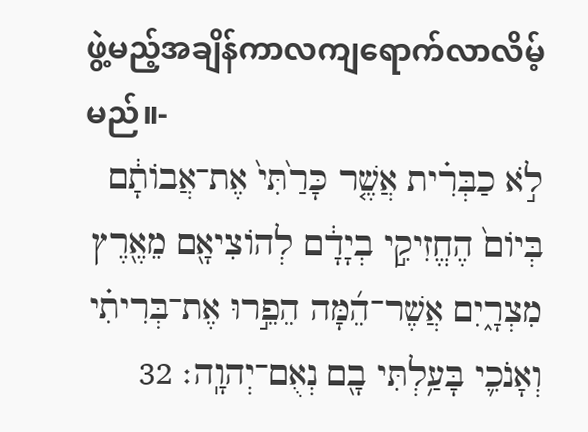ဖွဲ့မည့်အချိန်ကာလကျရောက်လာလိမ့် မည်။-
לֹ֣א כַבְּרִ֗ית אֲשֶׁ֤ר כָּרַ֙תִּי֙ אֶת־אֲבֹותָ֔ם בְּיֹום֙ הֶחֱזִיקִ֣י בְיָדָ֔ם לְהֹוצִיאָ֖ם מֵאֶ֖רֶץ מִצְרָ֑יִם אֲשֶׁר־הֵ֜מָּה הֵפֵ֣רוּ אֶת־בְּרִיתִ֗י וְאָנֹכִ֛י בָּעַ֥לְתִּי בָ֖ם נְאֻם־יְהוָֽה׃ 32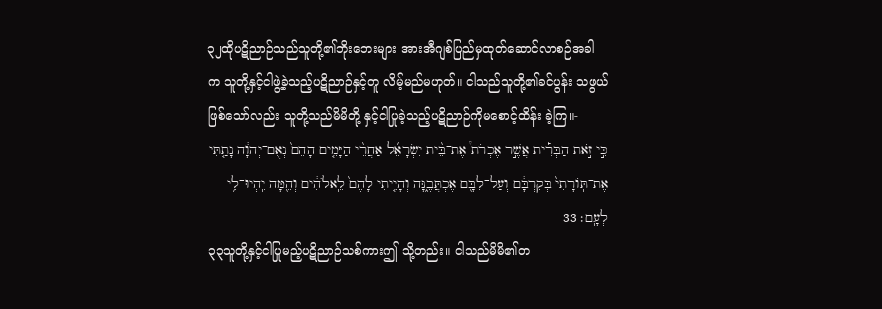၃၂ထိုပဋိညာဉ်သည်သူတို့၏ဘိုးဘေးများ အားအီဂျစ်ပြည်မှထုတ်ဆောင်လာစဉ်အခါ က သူတို့နှင့်ငါဖွဲ့ခဲ့သည့်ပဋိညာဉ်နှင့်တူ လိမ့်မည်မဟုတ်။ ငါသည်သူတို့၏ခင်ပွန်း သဖွယ်ဖြစ်သော်လည်း သူတို့သည်မိမိတို့ နှင့်ငါပြုခဲ့သည့်ပဋိညာဉ်ကိုမစောင့်ထိန်း ခဲ့ကြ။-
כִּ֣י זֹ֣את הַבְּרִ֡ית אֲשֶׁ֣ר אֶכְרֹת֩ אֶת־בֵּ֨ית יִשְׂרָאֵ֜ל אַחֲרֵ֨י הַיָּמִ֤ים הָהֵם֙ נְאֻם־יְהוָ֔ה נָתַ֤תִּי אֶת־תֹּֽורָתִי֙ בְּקִרְבָּ֔ם וְעַל־לִבָּ֖ם אֶכְתֲּבֶ֑נָּה וְהָיִ֤יתִי לָהֶם֙ לֵֽאלֹהִ֔ים וְהֵ֖מָּה יִֽהְיוּ־לִ֥י לְעָֽם׃ 33
၃၃သူတို့နှင့်ငါပြုမည့်ပဋိညာဉ်သစ်ကားဤ သို့တည်း။ ငါသည်မိမိ၏တ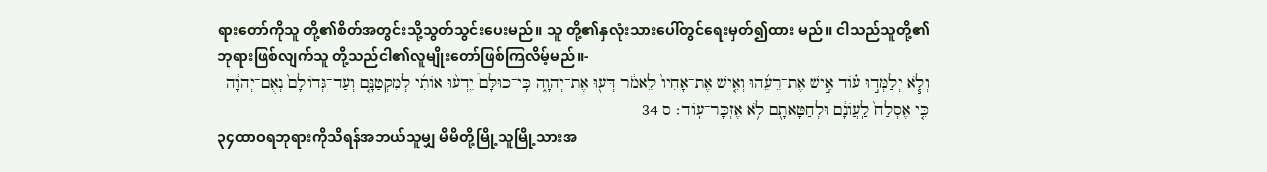ရားတော်ကိုသူ တို့၏စိတ်အတွင်းသို့သွတ်သွင်းပေးမည်။ သူ တို့၏နှလုံးသားပေါ်တွင်ရေးမှတ်၍ထား မည်။ ငါသည်သူတို့၏ဘုရားဖြစ်လျက်သူ တို့သည်ငါ၏လူမျိုးတော်ဖြစ်ကြလိမ့်မည်။-
וְלֹ֧א יְלַמְּד֣וּ עֹ֗וד אִ֣ישׁ אֶת־רֵעֵ֜הוּ וְאִ֤ישׁ אֶת־אָחִיו֙ לֵאמֹ֔ר דְּע֖וּ אֶת־יְהוָ֑ה כִּֽי־כוּלָּם֩ יֵדְע֨וּ אֹותִ֜י לְמִקְטַנָּ֤ם וְעַד־גְּדֹולָם֙ נְאֻם־יְהוָ֔ה כִּ֤י אֶסְלַח֙ לַֽעֲוֹנָ֔ם וּלְחַטָּאתָ֖ם לֹ֥א אֶזְכָּר־עֹֽוד׃ ס 34
၃၄ထာဝရဘုရားကိုသိရန်အဘယ်သူမျှ မိမိတို့မြို့သူမြို့သားအ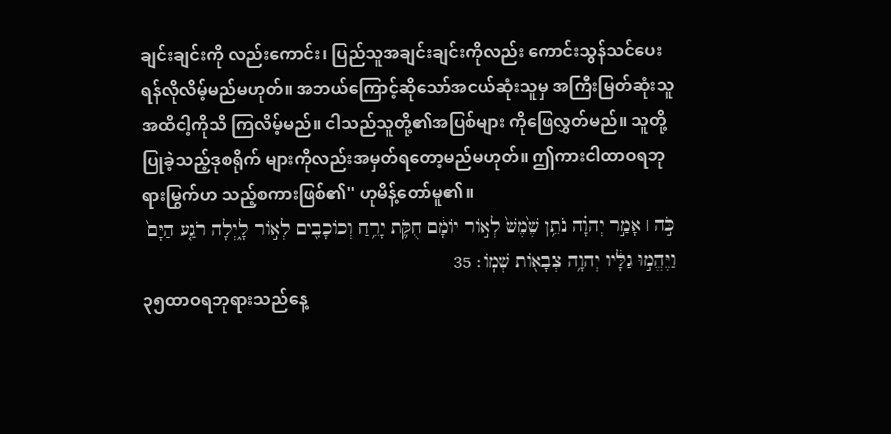ချင်းချင်းကို လည်းကောင်း၊ ပြည်သူအချင်းချင်းကိုလည်း ကောင်းသွန်သင်ပေးရန်လိုလိမ့်မည်မဟုတ်။ အဘယ်ကြောင့်ဆိုသော်အငယ်ဆုံးသူမှ အကြီးမြတ်ဆုံးသူအထိငါ့ကိုသိ ကြလိမ့်မည်။ ငါသည်သူတို့၏အပြစ်များ ကိုဖြေလွှတ်မည်။ သူတို့ပြုခဲ့သည့်ဒုစရိုက် များကိုလည်းအမှတ်ရတော့မည်မဟုတ်။ ဤကားငါထာဝရဘုရားမြွက်ဟ သည့်စကားဖြစ်၏'' ဟုမိန့်တော်မူ၏။
כֹּ֣ה ׀ אָמַ֣ר יְהוָ֗ה נֹתֵ֥ן שֶׁ֙מֶשׁ֙ לְאֹ֣ור יֹומָ֔ם חֻקֹּ֛ת יָרֵ֥חַ וְכֹוכָבִ֖ים לְאֹ֣ור לָ֑יְלָה רֹגַ֤ע הַיָּם֙ וַיֶּהֱמ֣וּ גַלָּ֔יו יְהוָ֥ה צְבָאֹ֖ות שְׁמֹֽו׃ 35
၃၅ထာဝရဘုရားသည်နေ့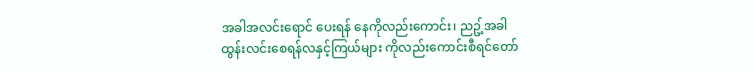အခါအလင်းရောင် ပေးရန် နေကိုလည်းကောင်း၊ ညဥ့်အခါထွန်းလင်းစေရန်လနှင့်ကြယ်များ ကိုလည်းကောင်းစီရင်တော်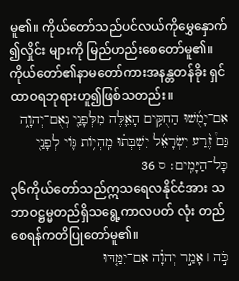မူ၏။ ကိုယ်တော်သည်ပင်လယ်ကိုမွှေနှောက်၍လှိုင်း များကို မြည်ဟည်းစေတော်မူ၏။ ကိုယ်တော်၏နာမတော်ကားအနန္တတန်ခိုး ရှင် ထာဝရဘုရားဟူ၍ဖြစ်သတည်း။
אִם־יָמֻ֜שׁוּ הַחֻקִּ֥ים הָאֵ֛לֶּה מִלְּפָנַ֖י נְאֻם־יְהוָ֑ה גַּם֩ זֶ֨רַע יִשְׂרָאֵ֜ל יִשְׁבְּת֗וּ מִֽהְיֹ֥ות גֹּ֛וי לְפָנַ֖י כָּל־הַיָּמִֽים׃ ס 36
၃၆ကိုယ်တော်သည်ဣသရေလနိုင်ငံအား သဘာဝဋ္ဌမ္မတည်ရှိသရွေ့ကာလပတ် လုံး တည်စေရန်ကတိပြုတော်မူ၏။
כֹּ֣ה ׀ אָמַ֣ר יְהוָ֗ה אִם־יִמַּ֤דּוּ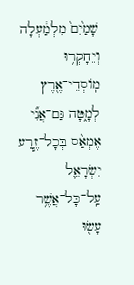שָׁמַ֙יִם֙ מִלְמַ֔עְלָה וְיֵחָקְר֥וּ מֹֽוסְדֵי־אֶ֖רֶץ לְמָ֑טָּה גַּם־אֲנִ֞י אֶמְאַ֨ס בְּכָל־זֶ֧רַע יִשְׂרָאֵ֛ל עַֽל־כָּל־אֲשֶׁ֥ר עָשׂ֖וּ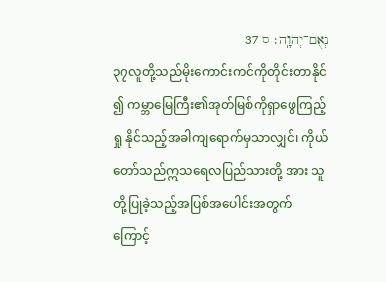נְאֻם־יְהוָֽה׃ ס 37
၃၇လူတို့သည်မိုးကောင်းကင်ကိုတိုင်းတာနိုင်၍ ကမ္ဘာမြေကြီး၏အုတ်မြစ်ကိုရှာဖွေကြည့်ရှု နိုင်သည့်အခါကျရောက်မှသာလျှင်၊ ကိုယ်တော်သည်ဣသရေလပြည်သားတို့ အား သူတို့ပြုခဲ့သည့်အပြစ်အပေါင်းအတွက် ကြောင့်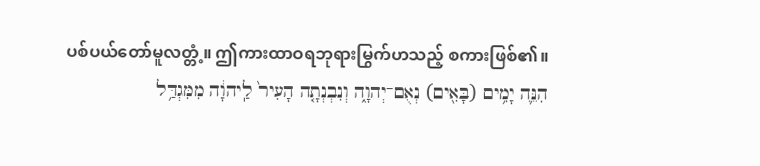ပစ်ပယ်တော်မူလတ္တံ့။ ဤကားထာဝရဘုရားမြွက်ဟသည့် စကားဖြစ်၏။
הִנֵּ֛ה יָמִ֥ים (בָּאִ֖ים) נְאֻם־יְהוָ֑ה וְנִבְנְתָ֤ה הָעִיר֙ לַֽיהוָ֔ה מִמִּגְדַּ֥ל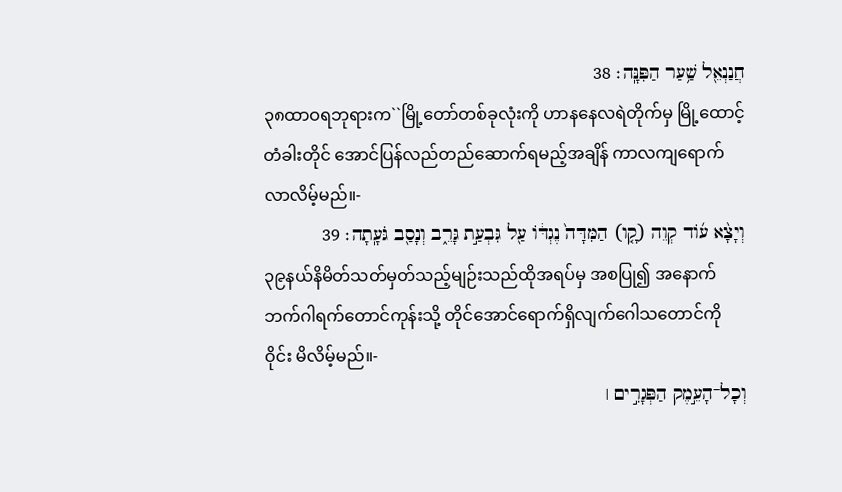חֲנַנְאֵ֖ל שַׁ֥עַר הַפִּנָּֽה׃ 38
၃၈ထာဝရဘုရားက``မြို့တော်တစ်ခုလုံးကို ဟာနနေလရဲတိုက်မှ မြို့ထောင့်တံခါးတိုင် အောင်ပြန်လည်တည်ဆောက်ရမည့်အချိန် ကာလကျရောက်လာလိမ့်မည်။-
וְיָצָ֨א עֹ֜וד קְוֵה (קָ֤ו) הַמִּדָּה֙ נֶגְדֹּ֔ו עַ֖ל גִּבְעַ֣ת גָּרֵ֑ב וְנָסַ֖ב גֹּעָֽתָה׃ 39
၃၉နယ်နိမိတ်သတ်မှတ်သည့်မျဉ်းသည်ထိုအရပ်မှ အစပြု၍ အနောက်ဘက်ဂါရက်တောင်ကုန်းသို့ တိုင်အောင်ရောက်ရှိလျက်ဂေါသတောင်ကိုဝိုင်း မိလိမ့်မည်။-
וְכָל־הָעֵ֣מֶק הַפְּגָרִ֣ים ׀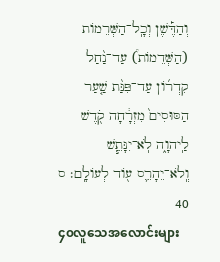וְהַדֶּ֡שֶׁן וְכָֽל־הַשְּׁרֵמֹות (הַשְּׁדֵמֹות֩) עַד־נַ֨חַל קִדְרֹ֜ון עַד־פִּנַּ֨ת שַׁ֤עַר הַסּוּסִים֙ מִזְרָ֔חָה קֹ֖דֶשׁ לַֽיהוָ֑ה לֹֽא־יִנָּתֵ֧שׁ וְֽלֹא־יֵהָרֵ֛ס עֹ֖וד לְעֹולָֽם׃ ס 40
၄၀လူသေအလောင်းများ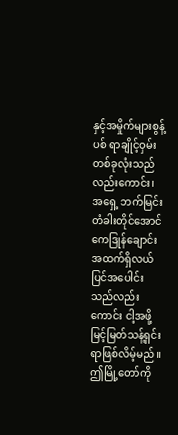နှင့်အမှိုက်များစွန့်ပစ် ရာချိုင့်ဝှမ်းတစ်ခုလုံးသည်လည်းကောင်း၊ အရှေ့ ဘက်မြင်းတံခါးတိုင်အောင်ကေဒြုန်ချောင်း အထက်ရှိလယ်ပြင်အပေါင်းသည်လည်းကောင်း ငါ့အဖို့မြင့်မြတ်သန့်ရှင်းရာဖြစ်လိမ့်မည်။ ဤမြို့တော်ကို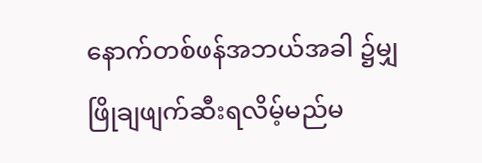နောက်တစ်ဖန်အဘယ်အခါ ၌မျှဖြိုချဖျက်ဆီးရလိမ့်မည်မ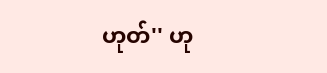ဟုတ်'' ဟု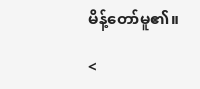မိန့်တော်မူ၏။

<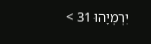יִרְמְיָהוּ 31 >